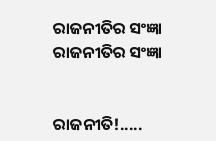ରାଜନୀତିର ସଂଜ୍ଞା
ରାଜନୀତିର ସଂଜ୍ଞା


ରାଜନୀତି!.....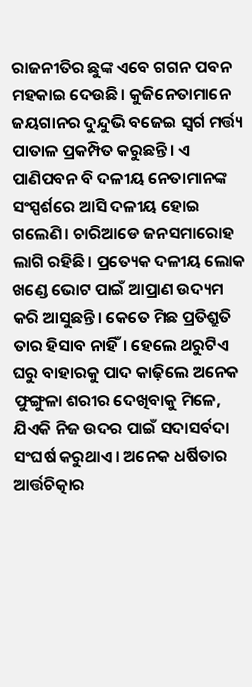ରାଜନୀତିର ଛୁଙ୍କ ଏବେ ଗଗନ ପବନ ମହକାଇ ଦେଉଛି। କୁଜିନେତାମାନେ ଜୟଗାନର ଦୁନ୍ଦୁଭି ବଜେଇ ସ୍ବର୍ଗ ମର୍ତ୍ତ୍ୟ ପାତାଳ ପ୍ରକମ୍ପିତ କରୁଛନ୍ତି। ଏ ପାଣିପବନ ବି ଦଳୀୟ ନେତାମାନଙ୍କ ସଂସ୍ପର୍ଶରେ ଆସି ଦଳୀୟ ହୋଇ ଗଲେଣି। ଚାରିଆଡେ ଜନସମାରୋହ ଲାଗି ରହିଛି। ପ୍ରତ୍ୟେକ ଦଳୀୟ ଲୋକ ଖଣ୍ଡେ ଭୋଟ ପାଇଁ ଆପ୍ରାଣ ଉଦ୍ୟମ କରି ଆସୁଛନ୍ତି। କେତେ ମିଛ ପ୍ରତିଶ୍ରୁତି ତାର ହିସାବ ନାହିଁ। ହେଲେ ଥରୁଟିଏ ଘରୁ ବାହାରକୁ ପାଦ କାଢ଼ିଲେ ଅନେକ ଫୁଙ୍ଗୁଳା ଶରୀର ଦେଖିବାକୁ ମିଳେ, ଯିଏକି ନିଜ ଉଦର ପାଇଁ ସଦାସର୍ବଦା ସଂଘର୍ଷ କରୁଥାଏ। ଅନେକ ଧର୍ଷିତାର ଆର୍ତ୍ତଚିତ୍କାର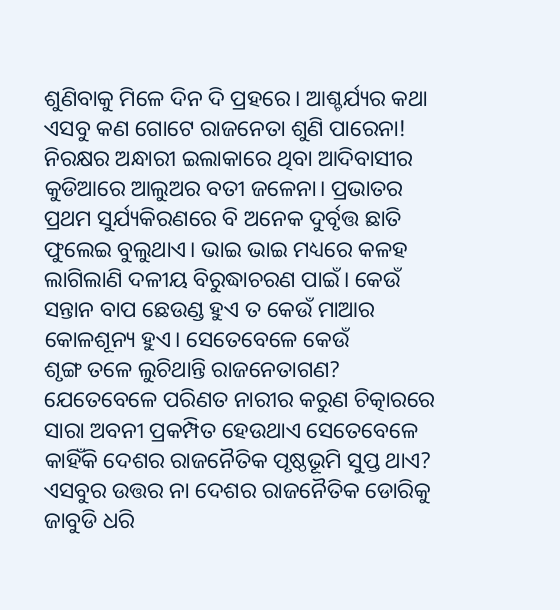ଶୁଣିବାକୁ ମିଳେ ଦିନ ଦି ପ୍ରହରେ। ଆଶ୍ଚର୍ଯ୍ୟର କଥା ଏସବୁ କଣ ଗୋଟେ ରାଜନେତା ଶୁଣି ପାରେନା! ନିରକ୍ଷର ଅନ୍ଧାରୀ ଇଲାକାରେ ଥିବା ଆଦିବାସୀର କୁଡିଆରେ ଆଲୁଅର ବତୀ ଜଳେନା। ପ୍ରଭାତର ପ୍ରଥମ ସୁର୍ଯ୍ୟକିରଣରେ ବି ଅନେକ ଦୁର୍ବୃତ୍ତ ଛାତି ଫୁଲେଇ ବୁଲୁଥାଏ। ଭାଇ ଭାଇ ମଧ୍ୟରେ କଳହ ଲାଗିଲାଣି ଦଳୀୟ ବିରୁଦ୍ଧାଚରଣ ପାଇଁ। କେଉଁ ସନ୍ତାନ ବାପ ଛେଉଣ୍ଡ ହୁଏ ତ କେଉଁ ମାଆର କୋଳଶୂନ୍ୟ ହୁଏ। ସେତେବେଳେ କେଉଁ
ଶୃଙ୍ଗ ତଳେ ଲୁଚିଥାନ୍ତି ରାଜନେତାଗଣ? ଯେତେବେଳେ ପରିଣତ ନାରୀର କରୁଣ ଚିତ୍କାରରେ ସାରା ଅବନୀ ପ୍ରକମ୍ପିତ ହେଉଥାଏ ସେତେବେଳେ କାହିଁକି ଦେଶର ରାଜନୈତିକ ପୃଷ୍ଠଭୂମି ସୁପ୍ତ ଥାଏ? ଏସବୁର ଉତ୍ତର ନା ଦେଶର ରାଜନୈତିକ ଡୋରିକୁ ଜାବୁଡି ଧରି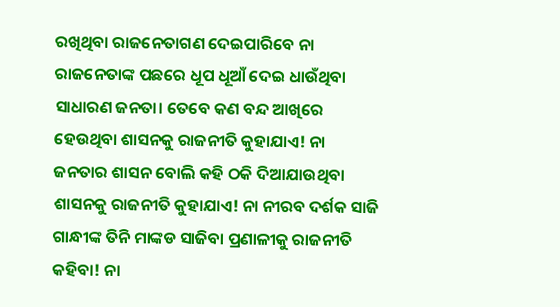ରଖିଥିବା ରାଜନେତାଗଣ ଦେଇପାରିବେ ନା ରାଜନେତାଙ୍କ ପଛରେ ଧୂପ ଧୂଆଁ ଦେଇ ଧାଉଁଥିବା ସାଧାରଣ ଜନତା। ତେବେ କଣ ବନ୍ଦ ଆଖିରେ ହେଉଥିବା ଶାସନକୁ ରାଜନୀତି କୁହାଯାଏ! ନା ଜନତାର ଶାସନ ବୋଲି କହି ଠକି ଦିଆଯାଉଥିବା ଶାସନକୁ ରାଜନୀତି କୁହାଯାଏ! ନା ନୀରବ ଦର୍ଶକ ସାଜି ଗାନ୍ଧୀଙ୍କ ତିନି ମାଙ୍କଡ ସାଜିବା ପ୍ରଣାଳୀକୁ ରାଜନୀତି କହିବା! ନା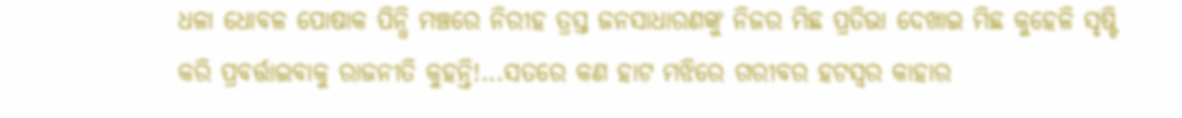ଧଳା ଧୋବଳ ପୋଷାକ ପିନ୍ଧି ମଞ୍ଚରେ ନିରୀହ ତ୍ରସ୍ତ ଜନସାଧାରଣଙ୍କୁ ନିଜର ମିଛ ପ୍ରତିଭା ଦେଖାଇ ମିଛ କୁହେଳି ସୃଷ୍ଟି କରି ପ୍ରବର୍ତ୍ତାଇବାକୁ ରାଜନୀତି କୁହନ୍ତି!...ସତରେ କଣ ହାଟ ମଝିରେ ଗରୀବର ହଟସ୍ୱର କାହାର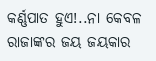କର୍ଣ୍ଣପାତ ହୁଏ!..ନା କେବଳ ରାଜାଙ୍କର ଜୟ ଜୟକାର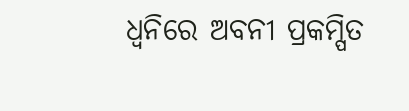ଧ୍ଵନିରେ ଅବନୀ ପ୍ରକମ୍ପିତ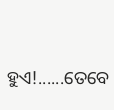ହୁଏ!......ତେବେ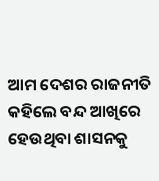ଆମ ଦେଶର ରାଜନୀତି କହିଲେ ବନ୍ଦ ଆଖିରେ ହେଉଥିବା ଶାସନକୁ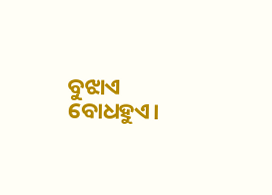ବୁଝାଏ ବୋଧହୁଏ।